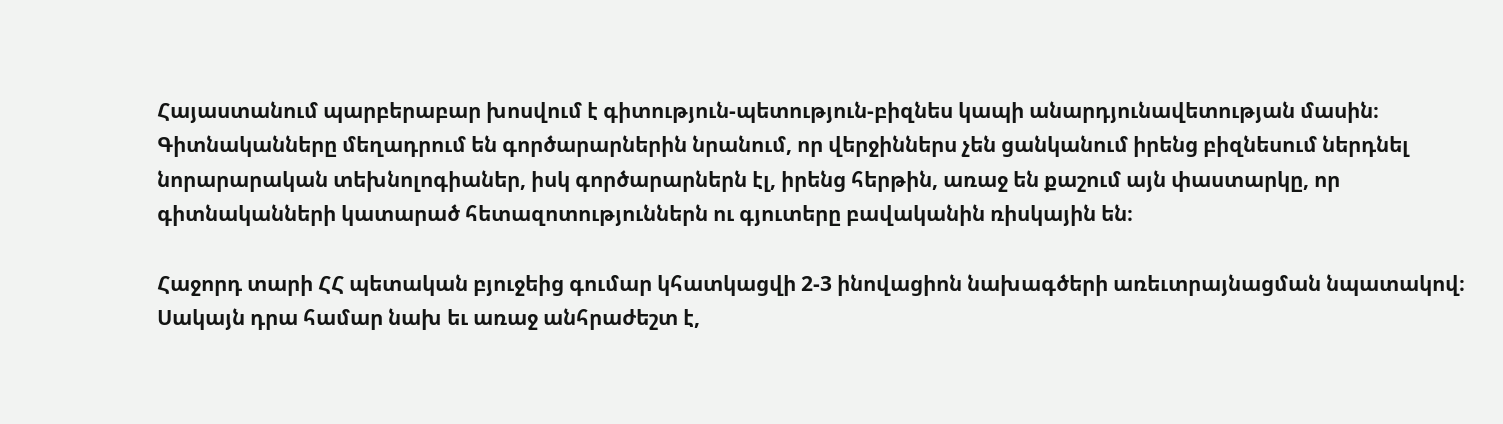Հայաստանում պարբերաբար խոսվում է գիտություն-պետություն-բիզնես կապի անարդյունավետության մասին։ Գիտնականները մեղադրում են գործարարներին նրանում, որ վերջիններս չեն ցանկանում իրենց բիզնեսում ներդնել նորարարական տեխնոլոգիաներ, իսկ գործարարներն էլ, իրենց հերթին, առաջ են քաշում այն փաստարկը, որ գիտնականների կատարած հետազոտություններն ու գյուտերը բավականին ռիսկային են։

Հաջորդ տարի ՀՀ պետական բյուջեից գումար կհատկացվի 2-3 ինովացիոն նախագծերի առեւտրայնացման նպատակով։ Սակայն դրա համար նախ եւ առաջ անհրաժեշտ է,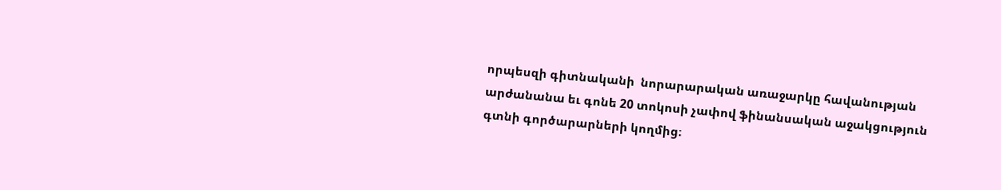որպեսզի գիտնականի  նորարարական առաջարկը հավանության արժանանա եւ գոնե 20 տոկոսի չափով ֆինանսական աջակցություն գտնի գործարարների կողմից։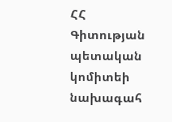ՀՀ Գիտության պետական կոմիտեի նախագահ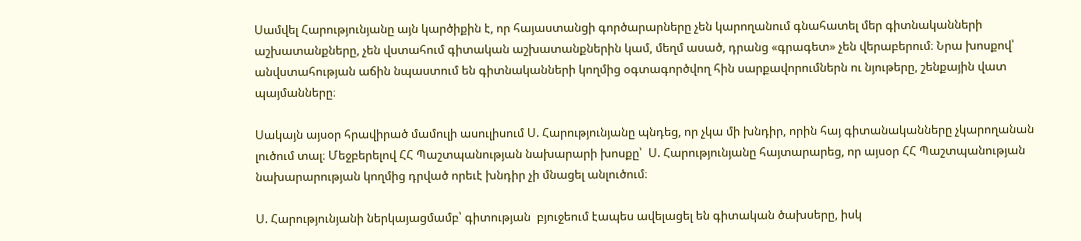Սամվել Հարությունյանը այն կարծիքին է, որ հայաստանցի գործարարները չեն կարողանում գնահատել մեր գիտնականների աշխատանքները, չեն վստահում գիտական աշխատանքներին կամ, մեղմ ասած, դրանց «գրագետ» չեն վերաբերում։ Նրա խոսքով՝ անվստահության աճին նպաստում են գիտնականների կողմից օգտագործվող հին սարքավորումներն ու նյութերը, շենքային վատ պայմանները։

Սակայն այսօր հրավիրած մամուլի ասուլիսում Ս. Հարությունյանը պնդեց, որ չկա մի խնդիր, որին հայ գիտանականները չկարողանան լուծում տալ։ Մեջբերելով ՀՀ Պաշտպանության նախարարի խոսքը՝  Ս. Հարությունյանը հայտարարեց, որ այսօր ՀՀ Պաշտպանության նախարարության կողմից դրված որեւէ խնդիր չի մնացել անլուծում։

Ս. Հարությունյանի ներկայացմամբ՝ գիտության  բյուջեում էապես ավելացել են գիտական ծախսերը, իսկ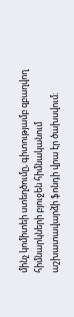մինչ կոմիտեի ստեղծումը, գիտությամբ զբաղվող հիմնարկների բյուջեն հիմնականում աշխատավարձի ֆոնդի վրա էր ծախսվում։